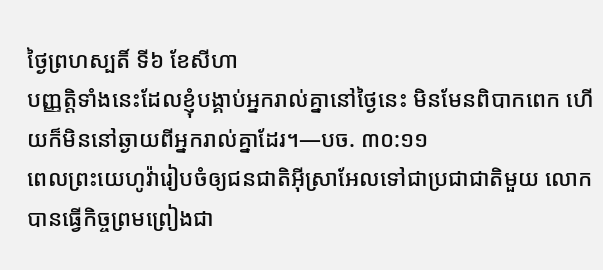ថ្ងៃព្រហស្បតិ៍ ទី៦ ខែសីហា
បញ្ញត្តិទាំងនេះដែលខ្ញុំបង្គាប់អ្នករាល់គ្នានៅថ្ងៃនេះ មិនមែនពិបាកពេក ហើយក៏មិននៅឆ្ងាយពីអ្នករាល់គ្នាដែរ។—បច. ៣០:១១
ពេលព្រះយេហូវ៉ារៀបចំឲ្យជនជាតិអ៊ីស្រាអែលទៅជាប្រជាជាតិមួយ លោកបានធ្វើកិច្ចព្រមព្រៀងជា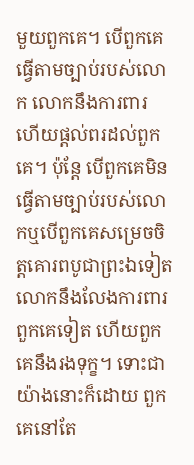មួយពួកគេ។ បើពួកគេធ្វើតាមច្បាប់របស់លោក លោកនឹងការពារ ហើយផ្ដល់ពរដល់ពួកគេ។ ប៉ុន្តែ បើពួកគេមិនធ្វើតាមច្បាប់របស់លោកឬបើពួកគេសម្រេចចិត្តគោរពបូជាព្រះឯទៀត លោកនឹងលែងការពារពួកគេទៀត ហើយពួកគេនឹងរងទុក្ខ។ ទោះជាយ៉ាងនោះក៏ដោយ ពួកគេនៅតែ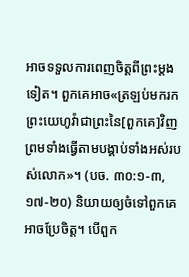អាចទទួលការពេញចិត្តពីព្រះម្ដងទៀត។ ពួកគេអាច«ត្រឡប់មករកព្រះយេហូវ៉ាជាព្រះនៃ[ពួកគេ]វិញ ព្រមទាំងធ្វើតាមបង្គាប់ទាំងអស់របស់លោក»។ (បច. ៣០:១-៣, ១៧-២០) និយាយឲ្យចំទៅពួកគេអាចប្រែចិត្ត។ បើពួក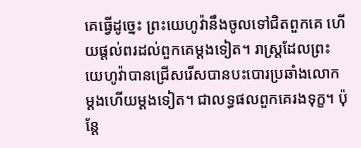គេធ្វើដូច្នេះ ព្រះយេហូវ៉ានឹងចូលទៅជិតពួកគេ ហើយផ្ដល់ពរដល់ពួកគេម្ដងទៀត។ រាស្ត្រដែលព្រះយេហូវ៉ាបានជ្រើសរើសបានបះបោរប្រឆាំងលោកម្ដងហើយម្ដងទៀត។ ជាលទ្ធផលពួកគេរងទុក្ខ។ ប៉ុន្តែ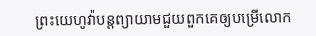ព្រះយេហូវ៉ាបន្តព្យាយាមជួយពួកគេឲ្យបម្រើលោក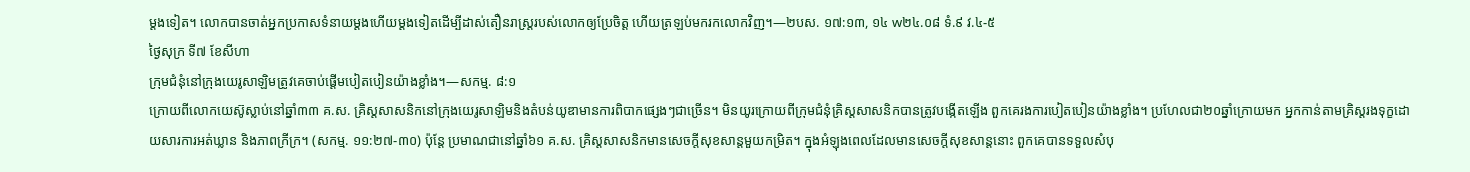ម្ដងទៀត។ លោកបានចាត់អ្នកប្រកាសទំនាយម្ដងហើយម្ដងទៀតដើម្បីដាស់តឿនរាស្ត្ររបស់លោកឲ្យប្រែចិត្ត ហើយត្រឡប់មករកលោកវិញ។—២បស. ១៧:១៣, ១៤ w២៤.០៨ ទំ.៩ វ.៤-៥
ថ្ងៃសុក្រ ទី៧ ខែសីហា
ក្រុមជំនុំនៅក្រុងយេរូសាឡិមត្រូវគេចាប់ផ្ដើមបៀតបៀនយ៉ាងខ្លាំង។—សកម្ម. ៨:១
ក្រោយពីលោកយេស៊ូស្លាប់នៅឆ្នាំ៣៣ គ.ស. គ្រិស្តសាសនិកនៅក្រុងយេរូសាឡិមនិងតំបន់យូឌាមានការពិបាកផ្សេងៗជាច្រើន។ មិនយូរក្រោយពីក្រុមជំនុំគ្រិស្តសាសនិកបានត្រូវបង្កើតឡើង ពួកគេរងការបៀតបៀនយ៉ាងខ្លាំង។ ប្រហែលជា២០ឆ្នាំក្រោយមក អ្នកកាន់តាមគ្រិស្តរងទុក្ខដោយសារការអត់ឃ្លាន និងភាពក្រីក្រ។ (សកម្ម. ១១:២៧-៣០) ប៉ុន្តែ ប្រមាណជានៅឆ្នាំ៦១ គ.ស. គ្រិស្តសាសនិកមានសេចក្ដីសុខសាន្តមួយកម្រិត។ ក្នុងអំឡុងពេលដែលមានសេចក្ដីសុខសាន្តនោះ ពួកគេបានទទួលសំបុ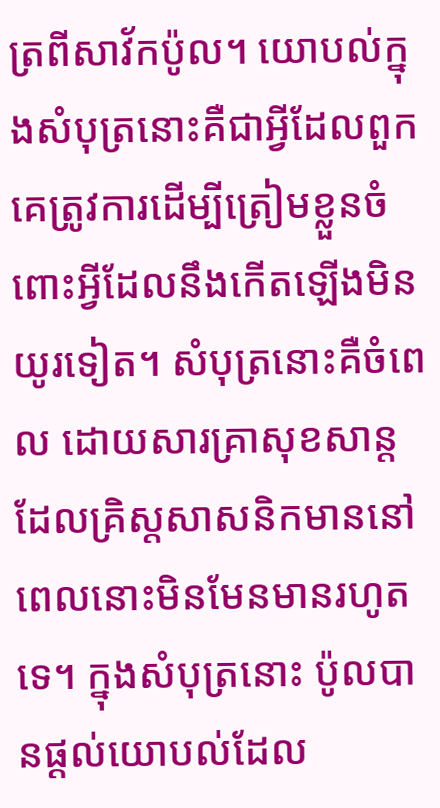ត្រពីសាវ័កប៉ូល។ យោបល់ក្នុងសំបុត្រនោះគឺជាអ្វីដែលពួកគេត្រូវការដើម្បីត្រៀមខ្លួនចំពោះអ្វីដែលនឹងកើតឡើងមិនយូរទៀត។ សំបុត្រនោះគឺចំពេល ដោយសារគ្រាសុខសាន្តដែលគ្រិស្តសាសនិកមាននៅពេលនោះមិនមែនមានរហូតទេ។ ក្នុងសំបុត្រនោះ ប៉ូលបានផ្ដល់យោបល់ដែល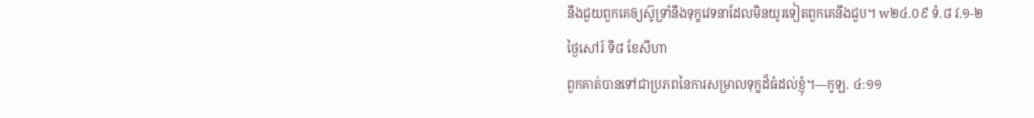នឹងជួយពួកគេឲ្យស៊ូទ្រាំនឹងទុក្ខវេទនាដែលមិនយូរទៀតពួកគេនឹងជួប។ w២៤.០៩ ទំ.៨ វ.១-២
ថ្ងៃសៅរ៍ ទី៨ ខែសីហា
ពួកគាត់បានទៅជាប្រភពនៃការសម្រាលទុក្ខដ៏ធំដល់ខ្ញុំ។—កូឡ. ៤:១១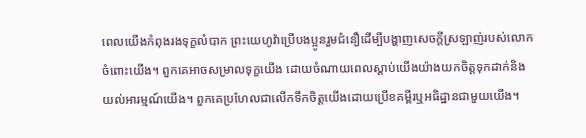ពេលយើងកំពុងរងទុក្ខលំបាក ព្រះយេហូវ៉ាប្រើបងប្អូនរួមជំនឿដើម្បីបង្ហាញសេចក្ដីស្រឡាញ់របស់លោកចំពោះយើង។ ពួកគេអាចសម្រាលទុក្ខយើង ដោយចំណាយពេលស្ដាប់យើងយ៉ាងយកចិត្តទុកដាក់និងយល់អារម្មណ៍យើង។ ពួកគេប្រហែលជាលើកទឹកចិត្តយើងដោយប្រើខគម្ពីរឬអធិដ្ឋានជាមួយយើង។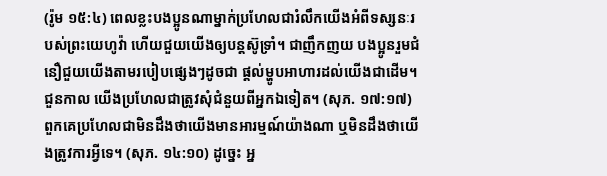(រ៉ូម ១៥:៤) ពេលខ្លះបងប្អូនណាម្នាក់ប្រហែលជារំលឹកយើងអំពីទស្សនៈរបស់ព្រះយេហូវ៉ា ហើយជួយយើងឲ្យបន្តស៊ូទ្រាំ។ ជាញឹកញយ បងប្អូនរួមជំនឿជួយយើងតាមរបៀបផ្សេងៗដូចជា ផ្ដល់ម្ហូបអាហារដល់យើងជាដើម។ ជួនកាល យើងប្រហែលជាត្រូវសុំជំនួយពីអ្នកឯទៀត។ (សុភ. ១៧:១៧) ពួកគេប្រហែលជាមិនដឹងថាយើងមានអារម្មណ៍យ៉ាងណា ឬមិនដឹងថាយើងត្រូវការអ្វីទេ។ (សុភ. ១៤:១០) ដូច្នេះ អ្ន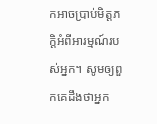កអាចប្រាប់មិត្តភក្តិអំពីអារម្មណ៍របស់អ្នក។ សូមឲ្យពួកគេដឹងថាអ្នក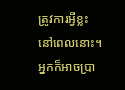ត្រូវការអ្វីខ្លះនៅពេលនោះ។ អ្នកក៏អាចប្រា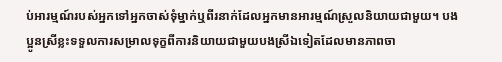ប់អារម្មណ៍របស់អ្នកទៅអ្នកចាស់ទុំម្នាក់ឬពីរនាក់ដែលអ្នកមានអារម្មណ៍ស្រួលនិយាយជាមួយ។ បងប្អូនស្រីខ្លះទទួលការសម្រាលទុក្ខពីការនិយាយជាមួយបងស្រីឯទៀតដែលមានភាពចា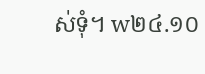ស់ទុំ។ w២៤.១០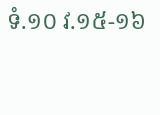ទំ.១០ វ.១៥-១៦